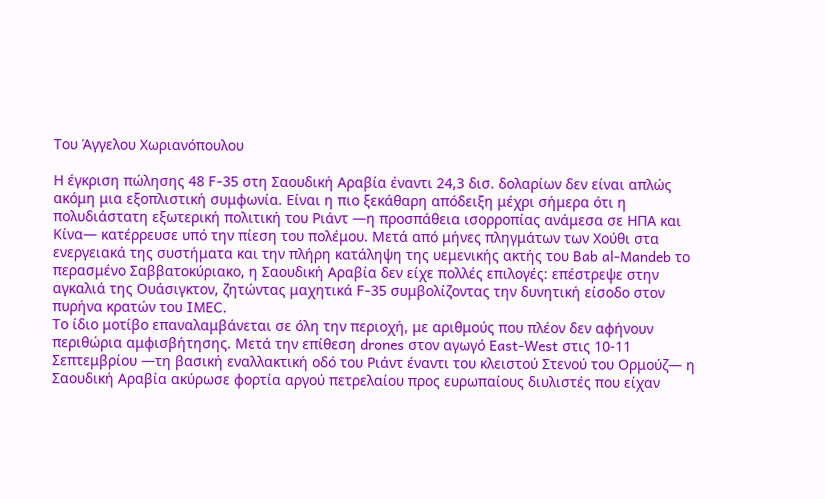Του Άγγελου Χωριανόπουλου

Η έγκριση πώλησης 48 F-35 στη Σαουδική Αραβία έναντι 24,3 δισ. δολαρίων δεν είναι απλώς ακόμη μια εξοπλιστική συμφωνία. Είναι η πιο ξεκάθαρη απόδειξη μέχρι σήμερα ότι η πολυδιάστατη εξωτερική πολιτική του Ριάντ —η προσπάθεια ισορροπίας ανάμεσα σε ΗΠΑ και Κίνα— κατέρρευσε υπό την πίεση του πολέμου. Μετά από μήνες πληγμάτων των Χούθι στα ενεργειακά της συστήματα και την πλήρη κατάληψη της υεμενικής ακτής του Bab al-Mandeb το περασμένο Σαββατοκύριακο, η Σαουδική Αραβία δεν είχε πολλές επιλογές: επέστρεψε στην αγκαλιά της Ουάσιγκτον, ζητώντας μαχητικά F-35 συμβολίζοντας την δυνητική είσοδο στον πυρήνα κρατών του IMEC.
Το ίδιο μοτίβο επαναλαμβάνεται σε όλη την περιοχή, με αριθμούς που πλέον δεν αφήνουν περιθώρια αμφισβήτησης. Μετά την επίθεση drones στον αγωγό East-West στις 10-11 Σεπτεμβρίου —τη βασική εναλλακτική οδό του Ριάντ έναντι του κλειστού Στενού του Ορμούζ— η Σαουδική Αραβία ακύρωσε φορτία αργού πετρελαίου προς ευρωπαίους διυλιστές που είχαν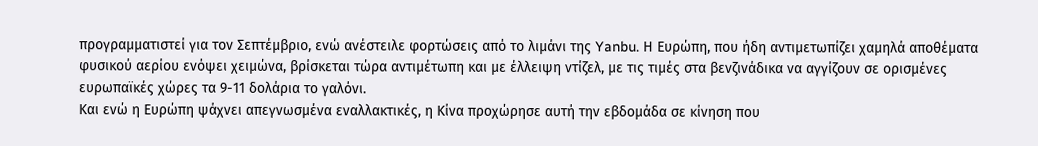προγραμματιστεί για τον Σεπτέμβριο, ενώ ανέστειλε φορτώσεις από το λιμάνι της Yanbu. Η Ευρώπη, που ήδη αντιμετωπίζει χαμηλά αποθέματα φυσικού αερίου ενόψει χειμώνα, βρίσκεται τώρα αντιμέτωπη και με έλλειψη ντίζελ, με τις τιμές στα βενζινάδικα να αγγίζουν σε ορισμένες ευρωπαϊκές χώρες τα 9-11 δολάρια το γαλόνι.
Και ενώ η Ευρώπη ψάχνει απεγνωσμένα εναλλακτικές, η Κίνα προχώρησε αυτή την εβδομάδα σε κίνηση που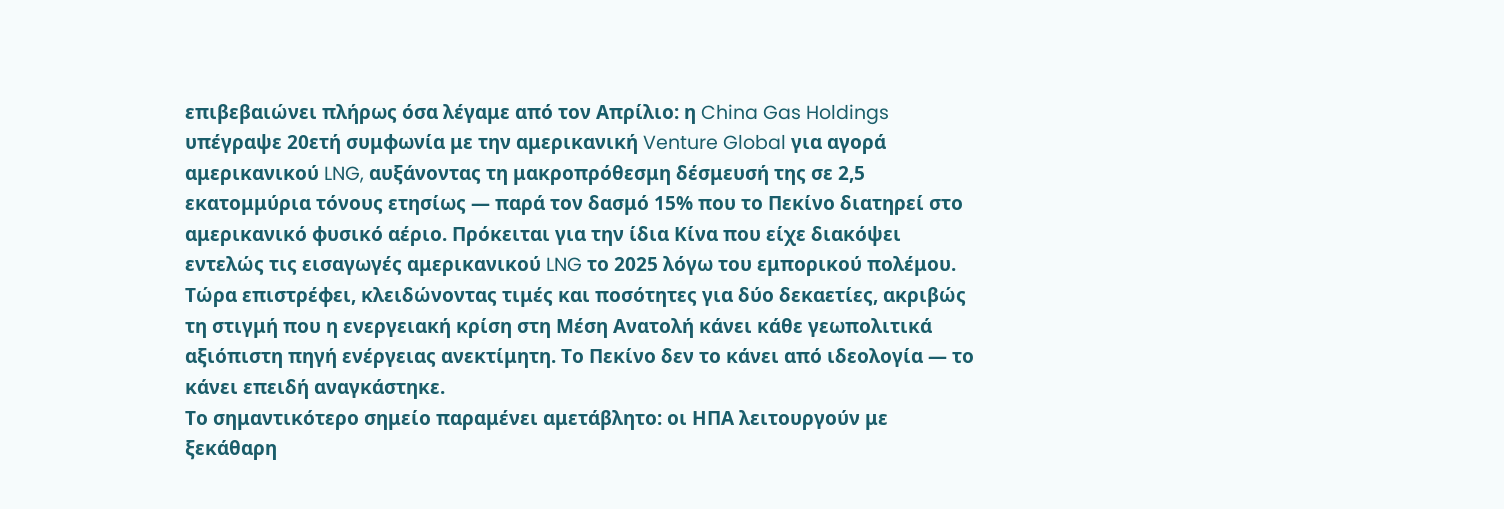επιβεβαιώνει πλήρως όσα λέγαμε από τον Απρίλιο: η China Gas Holdings υπέγραψε 20ετή συμφωνία με την αμερικανική Venture Global για αγορά αμερικανικού LNG, αυξάνοντας τη μακροπρόθεσμη δέσμευσή της σε 2,5 εκατομμύρια τόνους ετησίως — παρά τον δασμό 15% που το Πεκίνο διατηρεί στο αμερικανικό φυσικό αέριο. Πρόκειται για την ίδια Κίνα που είχε διακόψει εντελώς τις εισαγωγές αμερικανικού LNG το 2025 λόγω του εμπορικού πολέμου. Τώρα επιστρέφει, κλειδώνοντας τιμές και ποσότητες για δύο δεκαετίες, ακριβώς τη στιγμή που η ενεργειακή κρίση στη Μέση Ανατολή κάνει κάθε γεωπολιτικά αξιόπιστη πηγή ενέργειας ανεκτίμητη. Το Πεκίνο δεν το κάνει από ιδεολογία — το κάνει επειδή αναγκάστηκε.
Το σημαντικότερο σημείο παραμένει αμετάβλητο: οι ΗΠΑ λειτουργούν με ξεκάθαρη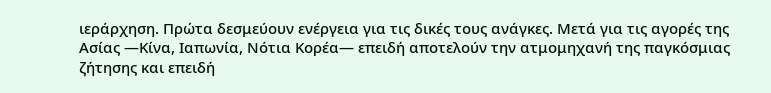ιεράρχηση. Πρώτα δεσμεύουν ενέργεια για τις δικές τους ανάγκες. Μετά για τις αγορές της Ασίας —Κίνα, Ιαπωνία, Νότια Κορέα— επειδή αποτελούν την ατμομηχανή της παγκόσμιας ζήτησης και επειδή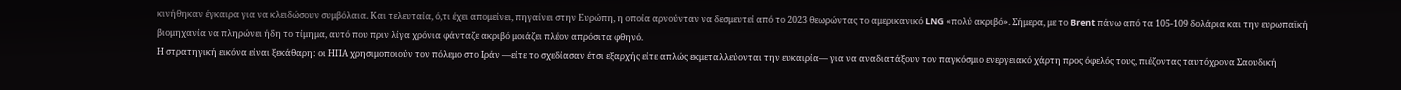κινήθηκαν έγκαιρα για να κλειδώσουν συμβόλαια. Και τελευταία, ό,τι έχει απομείνει, πηγαίνει στην Ευρώπη, η οποία αρνούνταν να δεσμευτεί από το 2023 θεωρώντας το αμερικανικό LNG «πολύ ακριβό». Σήμερα, με το Brent πάνω από τα 105-109 δολάρια και την ευρωπαϊκή βιομηχανία να πληρώνει ήδη το τίμημα, αυτό που πριν λίγα χρόνια φάνταζε ακριβό μοιάζει πλέον απρόσιτα φθηνό.
Η στρατηγική εικόνα είναι ξεκάθαρη: οι ΗΠΑ χρησιμοποιούν τον πόλεμο στο Ιράν —είτε το σχεδίασαν έτσι εξαρχής είτε απλώς εκμεταλλεύονται την ευκαιρία— για να αναδιατάξουν τον παγκόσμιο ενεργειακό χάρτη προς όφελός τους, πιέζοντας ταυτόχρονα Σαουδική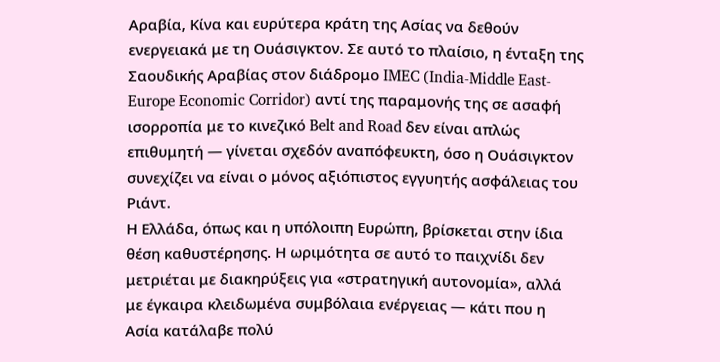Αραβία, Κίνα και ευρύτερα κράτη της Ασίας να δεθούν ενεργειακά με τη Ουάσιγκτον. Σε αυτό το πλαίσιο, η ένταξη της Σαουδικής Αραβίας στον διάδρομο IMEC (India-Middle East-Europe Economic Corridor) αντί της παραμονής της σε ασαφή ισορροπία με το κινεζικό Belt and Road δεν είναι απλώς επιθυμητή — γίνεται σχεδόν αναπόφευκτη, όσο η Ουάσιγκτον συνεχίζει να είναι ο μόνος αξιόπιστος εγγυητής ασφάλειας του Ριάντ.
Η Ελλάδα, όπως και η υπόλοιπη Ευρώπη, βρίσκεται στην ίδια θέση καθυστέρησης. Η ωριμότητα σε αυτό το παιχνίδι δεν μετριέται με διακηρύξεις για «στρατηγική αυτονομία», αλλά με έγκαιρα κλειδωμένα συμβόλαια ενέργειας — κάτι που η Ασία κατάλαβε πολύ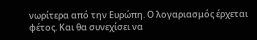νωρίτερα από την Ευρώπη. Ο λογαριασμός έρχεται φέτος. Και θα συνεχίσει να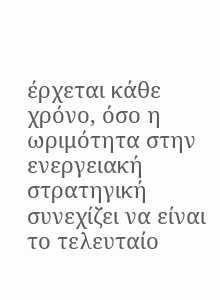έρχεται κάθε χρόνο, όσο η ωριμότητα στην ενεργειακή στρατηγική συνεχίζει να είναι το τελευταίο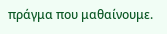πράγμα που μαθαίνουμε.